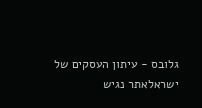גלובס - עיתון העסקים של ישראלאתר נגיש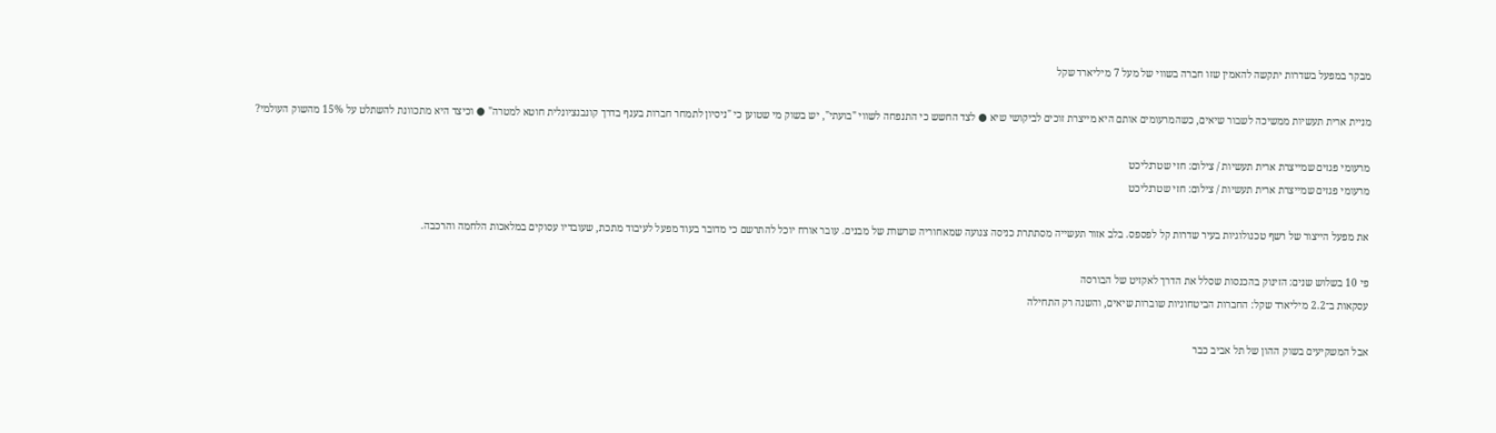מבקר במפעל בשדרות יתקשה להאמין שזו חברה בשווי של מעל 7 מיליארד שקל

מניית ארית תעשיות ממשיכה לשבור שיאים, כשהמרעומים אותם היא מייצרת זוכים לביקושי שיא ● לצד החשש כי התנפחה לשווי "בועתי", יש בשוק מי שטוען כי "ניסיון לתמחר חברות בענף בדרך קונבנציונלית חוטא למטרה" ● וכיצד היא מתכוונת להשתלט על 15% מהשוק העולמי?

מרעומי פגזים שמייצרת ארית תעשיות / צילום: חזי שטרנליכט
מרעומי פגזים שמייצרת ארית תעשיות / צילום: חזי שטרנליכט

את מפעל הייצור של רשף טכנולוגיות בעיר שדרות קל לפספס. בלב אזור תעשייה מסתתרת כניסה צנועה שמאחוריה שרשרת של מבנים. עובר אורח יוכל להתרשם כי מדובר בעוד מפעל לעיבוד מתכת, שעובדיו עסוקים במלאכות הלחמה והרכבה.

פי 10 בשלוש שנים: הזינוק בהכנסות שסלל את הדרך לאקזיט של הבורסה
עסקאות ב־2.2 מיליארד שקל: החברות הביטחוניות שוברות שיאים, והשנה רק התחילה

אבל המשקיעים בשוק ההון של תל אביב כבר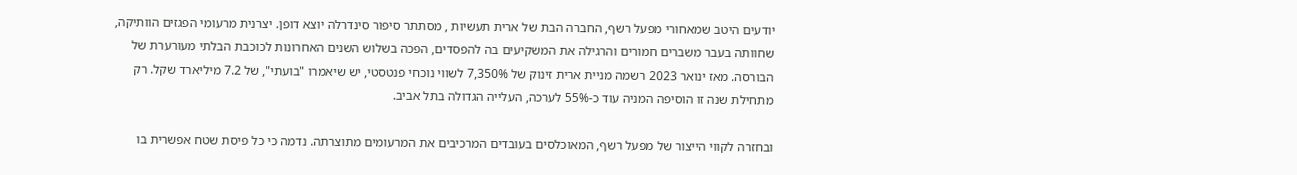יודעים היטב שמאחורי מפעל רשף, החברה הבת של ארית תעשיות , מסתתר סיפור סינדרלה יוצא דופן. יצרנית מרעומי הפגזים הוותיקה, שחוותה בעבר משברים חמורים והרגילה את המשקיעים בה להפסדים, הפכה בשלוש השנים האחרונות לכוכבת הבלתי מעורערת של הבורסה. מאז ינואר 2023 רשמה מניית ארית זינוק של 7,350% לשווי נוכחי פנטסטי, יש שיאמרו "בועתי", של 7.2 מיליארד שקל. רק מתחילת שנה זו הוסיפה המניה עוד כ-55% לערכה, העלייה הגדולה בתל אביב.

ובחזרה לקווי הייצור של מפעל רשף, המאוכלסים בעובדים המרכיבים את המרעומים מתוצרתה. נדמה כי כל פיסת שטח אפשרית בו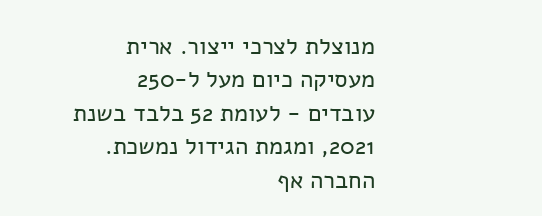מנוצלת לצרכי ייצור. ארית מעסיקה כיום מעל ל-250 עובדים - לעומת 52 בלבד בשנת 2021, ומגמת הגידול נמשכת. החברה אף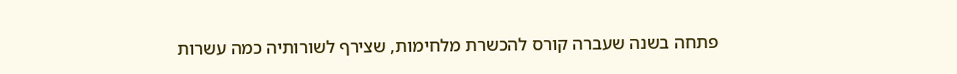פתחה בשנה שעברה קורס להכשרת מלחימות, שצירף לשורותיה כמה עשרות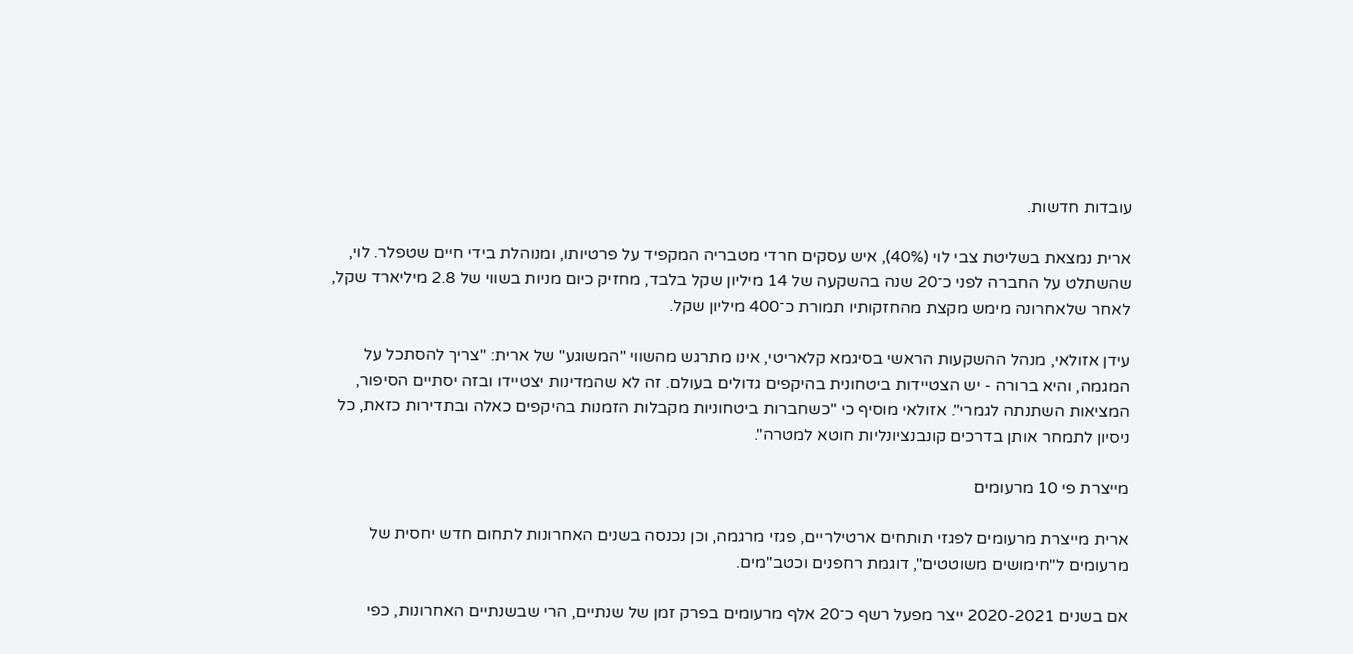עובדות חדשות.

ארית נמצאת בשליטת צבי לוי (40%), איש עסקים חרדי מטבריה המקפיד על פרטיותו, ומנוהלת בידי חיים שטפלר. לוי, שהשתלט על החברה לפני כ־20 שנה בהשקעה של 14 מיליון שקל בלבד, מחזיק כיום מניות בשווי של 2.8 מיליארד שקל, לאחר שלאחרונה מימש מקצת מהחזקותיו תמורת כ־400 מיליון שקל.

עידן אזולאי, מנהל ההשקעות הראשי בסיגמא קלאריטי, אינו מתרגש מהשווי "המשוגע" של ארית: "צריך להסתכל על המגמה, והיא ברורה - יש הצטיידות ביטחונית בהיקפים גדולים בעולם. זה לא שהמדינות יצטיידו ובזה יסתיים הסיפור, המציאות השתנתה לגמרי". אזולאי מוסיף כי "כשחברות ביטחוניות מקבלות הזמנות בהיקפים כאלה ובתדירות כזאת, כל ניסיון לתמחר אותן בדרכים קונבנציונליות חוטא למטרה".

מייצרת פי 10 מרעומים

ארית מייצרת מרעומים לפגזי תותחים ארטילריים, פגזי מרגמה, וכן נכנסה בשנים האחרונות לתחום חדש יחסית של מרעומים ל"חימושים משוטטים", דוגמת רחפנים וכטב"מים.

אם בשנים 2020-2021 ייצר מפעל רשף כ־20 אלף מרעומים בפרק זמן של שנתיים, הרי שבשנתיים האחרונות, כפי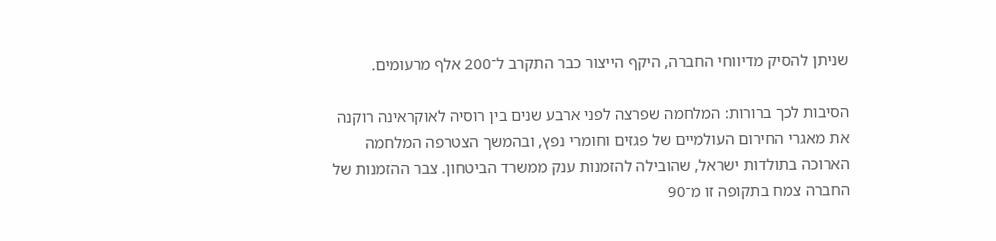שניתן להסיק מדיווחי החברה, היקף הייצור כבר התקרב ל־200 אלף מרעומים.

הסיבות לכך ברורות: המלחמה שפרצה לפני ארבע שנים בין רוסיה לאוקראינה רוקנה את מאגרי החירום העולמיים של פגזים וחומרי נפץ, ובהמשך הצטרפה המלחמה הארוכה בתולדות ישראל, שהובילה להזמנות ענק ממשרד הביטחון. צבר ההזמנות של החברה צמח בתקופה זו מ־90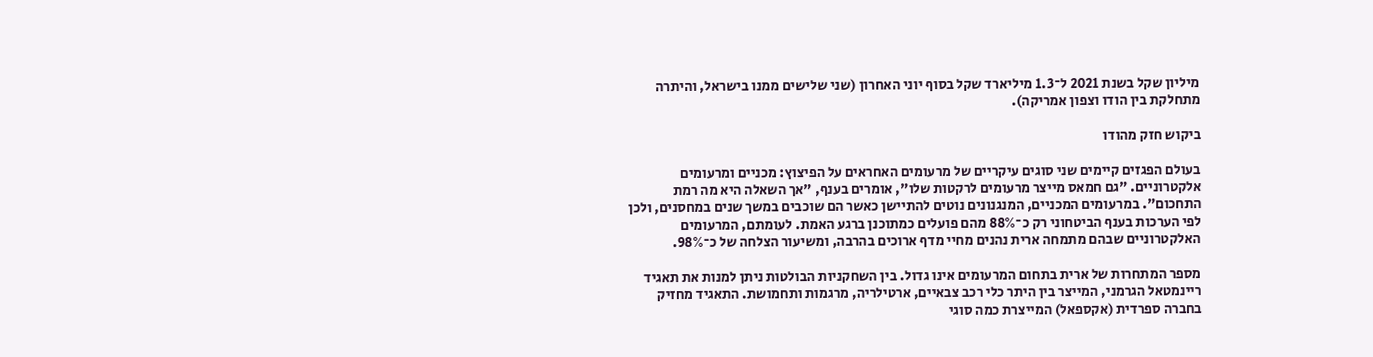מיליון שקל בשנת 2021 ל־1.3 מיליארד שקל בסוף יוני האחרון (שני שלישים ממנו בישראל, והיתרה מתחלקת בין הודו וצפון אמריקה).

ביקוש חזק מהודו

בעולם הפגזים קיימים שני סוגים עיקריים של מרעומים האחראים על הפיצוץ: מכניים ומרעומים אלקטרוניים. "גם חמאס מייצר מרעומים לרקטות שלו", אומרים בענף, "אך השאלה היא מה רמת התחכום". במרעומים המכניים, המנגנונים נוטים להתיישן כאשר הם שוכבים במשך שנים במחסנים, ולכן לפי הערכות בענף הביטחוני רק כ־88% מהם פועלים כמתוכנן ברגע האמת. לעומתם, המרעומים האלקטרוניים שבהם מתמחה ארית נהנים מחיי מדף ארוכים בהרבה, ומשיעור הצלחה של כ־98%.

מספר המתחרות של ארית בתחום המרעומים אינו גדול. בין השחקניות הבולטות ניתן למנות את תאגיד ריינמטאל הגרמני, המייצר בין היתר כלי רכב צבאיים, ארטילריה, מרגמות ותחמושת. התאגיד מחזיק בחברה ספרדית (אקספאל) המייצרת כמה סוגי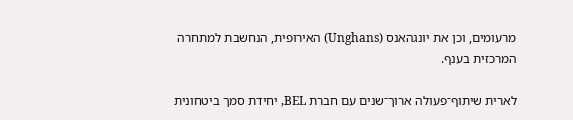מרעומים, וכן את יונגהאנס (Unghans) האירופית, הנחשבת למתחרה המרכזית בענף.

לארית שיתוף־פעולה ארוך־שנים עם חברת BEL, יחידת סמך ביטחונית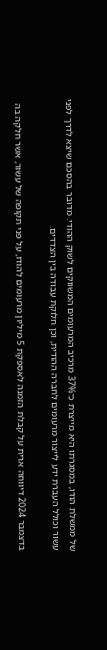של ממשלת הודו, במסגרתו היא מייצרת כ־37% מרכיב המרעומים המשווקים לשוק ההודי. מדובר בהסכם שיצא לדרך לפני עשור וכולל העברת ידע לייצור מרעומים לחברה ההודית, וכן חלוקת עבודה בין הצדדים.

בדצמבר 2024 דיווחה ארית על קבלת הזמנה לאספקת 5 מיליון מרעומים להודו, על פני תקופה של עשור, אשר חלקה בה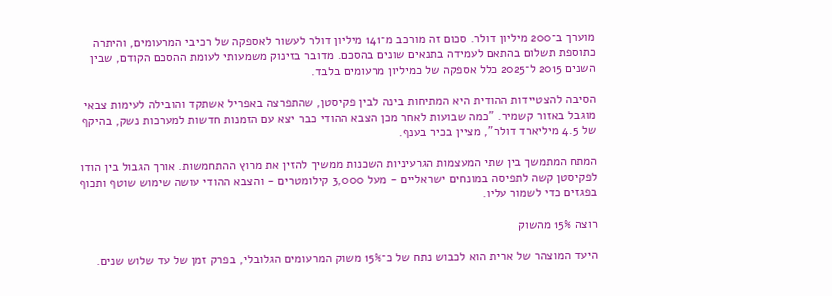מוערך ב־200 מיליון דולר. סכום זה מורכב מ־141 מיליון דולר לעשור לאספקה של רכיבי המרעומים, והיתרה כתוספת תשלום בהתאם לעמידה בתנאים שונים בהסכם. מדובר בזינוק משמעותי לעומת ההסכם הקודם, שבין השנים 2015 ל־2025 כלל אספקה של כמיליון מרעומים בלבד.

הסיבה להצטיידות ההודית היא המתיחות בינה לבין פקיסטן, שהתפרצה באפריל אשתקד והובילה לעימות צבאי מוגבל באזור קשמיר. "כמה שבועות לאחר מכן הצבא ההודי כבר יצא עם הזמנות חדשות למערכות נשק, בהיקף של 4.5 מיליארד דולר", מציין בכיר בענף.

המתח המתמשך בין שתי המעצמות הגרעיניות השכנות ממשיך להזין את מרוץ ההתחמשות. אורך הגבול בין הודו לפקיסטן קשה לתפיסה במונחים ישראליים - מעל 3,000 קילומטרים - והצבא ההודי עושה שימוש שוטף ותכוף בפגזים כדי לשמור עליו.

רוצה 15% מהשוק

היעד המוצהר של ארית הוא לכבוש נתח של כ־15% משוק המרעומים הגלובלי, בפרק זמן של עד שלוש שנים.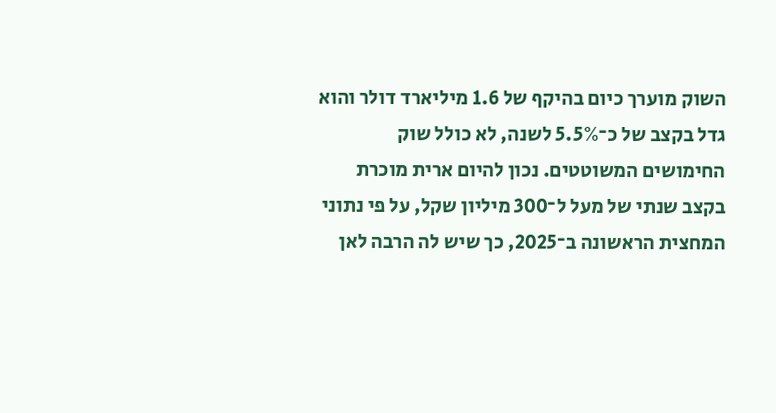השוק מוערך כיום בהיקף של 1.6 מיליארד דולר והוא גדל בקצב של כ־5.5% לשנה, לא כולל שוק החימושים המשוטטים. נכון להיום ארית מוכרת בקצב שנתי של מעל ל־300 מיליון שקל, על פי נתוני המחצית הראשונה ב־2025, כך שיש לה הרבה לאן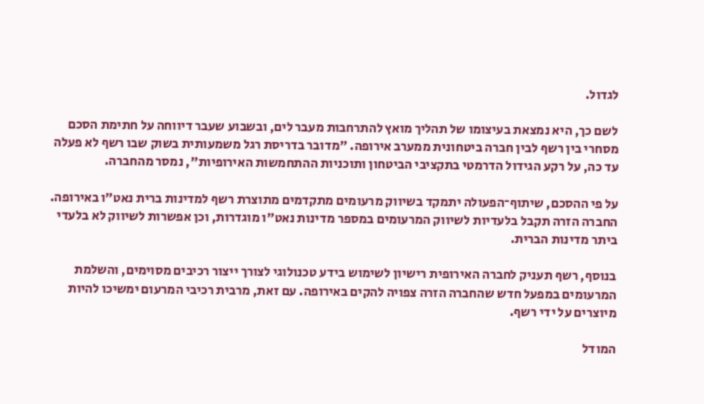לגדול.

לשם כך, היא נמצאת בעיצומו של תהליך מואץ להתרחבות מעבר לים, ובשבוע שעבר דיווחה על חתימת הסכם מסחרי בין רשף לבין חברה ביטחונית ממערב אירופה. "מדובר בדריסת רגל משמעותית בשוק שבו רשף לא פעלה עד כה, על רקע הגידול הדרמטי בתקציבי הביטחון ותוכניות ההתחמשות האירופיות", נמסר מהחברה.

על פי ההסכם, שיתוף־הפעולה יתמקד בשיווק מרעומים מתקדמים מתוצרת רשף למדינות ברית נאט"ו באירופה. החברה הזרה תקבל בלעדיות לשיווק המרעומים במספר מדינות נאט"ו מוגדרות, וכן אפשרות לשיווק לא בלעדי ביתר מדינות הברית.

בנוסף, רשף תעניק לחברה האירופית רישיון לשימוש בידע טכנולוגי לצורך ייצור רכיבים מסוימים, והשלמת המרעומים במפעל חדש שהחברה הזרה צפויה להקים באירופה. עם זאת, מרבית רכיבי המרעום ימשיכו להיות מיוצרים על ידי רשף.

המודל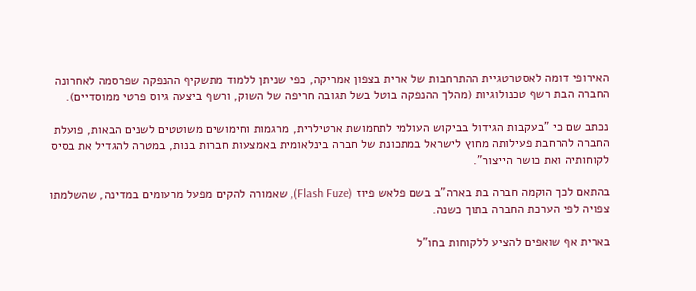האירופי דומה לאסטרטגיית ההתרחבות של ארית בצפון אמריקה, כפי שניתן ללמוד מתשקיף ההנפקה שפרסמה לאחרונה החברה הבת רשף טכנולוגיות (מהלך ההנפקה בוטל בשל תגובה חריפה של השוק, ורשף ביצעה גיוס פרטי ממוסדיים).

נכתב שם כי "בעקבות הגידול בביקוש העולמי לתחמושת ארטילרית, מרגמות וחימושים משוטטים לשנים הבאות, פועלת החברה להרחבת פעילותה מחוץ לישראל במתכונת של חברה בינלאומית באמצעות חברות בנות, במטרה להגדיל את בסיס לקוחותיה ואת כושר הייצור".

בהתאם לכך הוקמה חברה בת בארה"ב בשם פלאש פיוז (Flash Fuze), שאמורה להקים מפעל מרעומים במדינה, שהשלמתו צפויה לפי הערכת החברה בתוך כשנה.

בארית אף שואפים להציע ללקוחות בחו"ל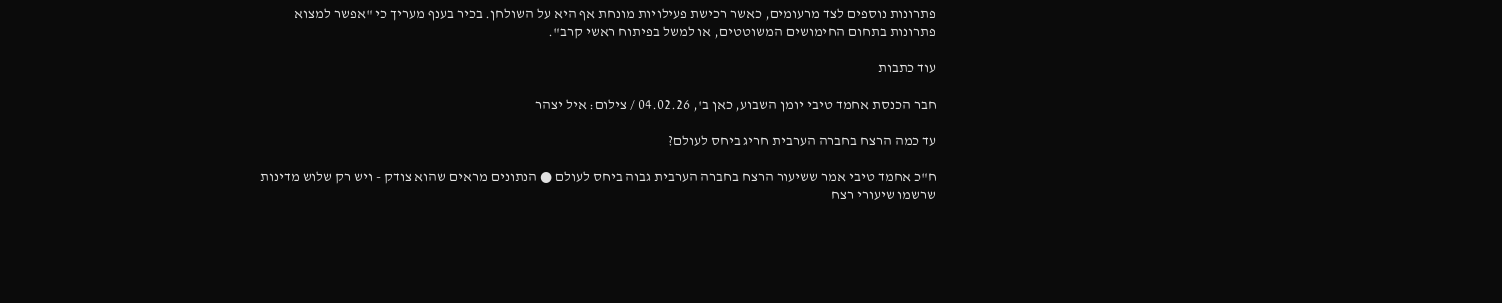פתרונות נוספים לצד מרעומים, כאשר רכישת פעילויות מונחת אף היא על השולחן. בכיר בענף מעריך כי "אפשר למצוא פתרונות בתחום החימושים המשוטטים, או למשל בפיתוח ראשי קרב".

עוד כתבות

חבר הכנסת אחמד טיבי יומן השבוע, כאן ב', 04.02.26 / צילום: איל יצהר

עד כמה הרצח בחברה הערבית חריג ביחס לעולם?

ח"כ אחמד טיבי אמר ששיעור הרצח בחברה הערבית גבוה ביחס לעולם ● הנתונים מראים שהוא צודק - ויש רק שלוש מדינות שרשמו שיעורי רצח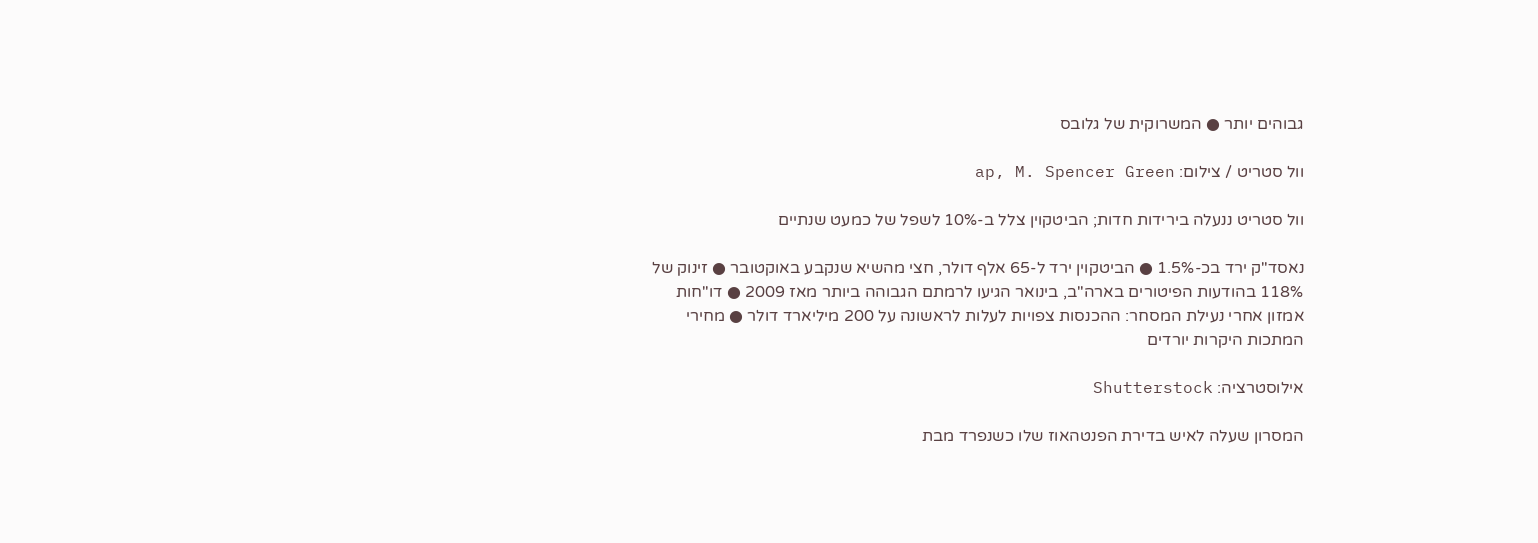גבוהים יותר ● המשרוקית של גלובס

וול סטריט / צילום: ap, M. Spencer Green

וול סטריט ננעלה בירידות חדות; הביטקוין צלל ב-10% לשפל של כמעט שנתיים

נאסד"ק ירד בכ-1.5% ● הביטקוין ירד ל-65 אלף דולר, חצי מהשיא שנקבע באוקטובר ● זינוק של 118% בהודעות הפיטורים בארה"ב, בינואר הגיעו לרמתם הגבוהה ביותר מאז 2009 ● דו"חות אמזון אחרי נעילת המסחר: ההכנסות צפויות לעלות לראשונה על 200 מיליארד דולר ● מחירי המתכות היקרות יורדים

אילוסטרציה: Shutterstock

המסרון שעלה לאיש בדירת הפנטהאוז שלו כשנפרד מבת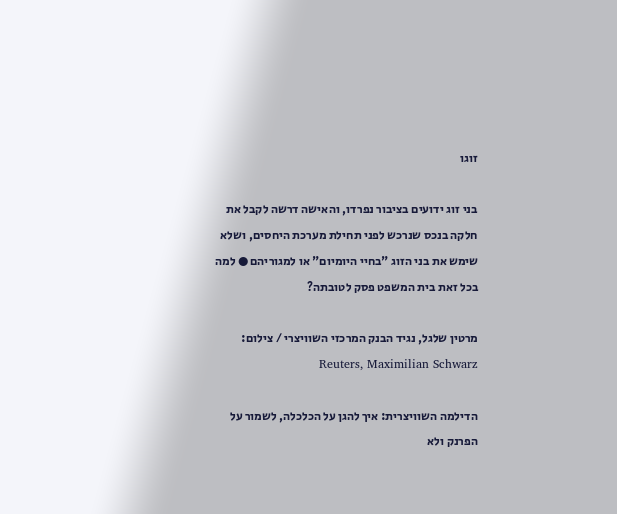זוגו

בני זוג ידועים בציבור נפרדו, והאישה דרשה לקבל את חלקה בנכס שנרכש לפני תחילת מערכת היחסים, ושלא שימש את בני הזוג "בחיי היומיום" או למגוריהם ● למה בכל זאת בית המשפט פסק לטובתה?

מרטין שלגל, נגיד הבנק המרכזי השוויצרי / צילום: Reuters, Maximilian Schwarz

הדילמה השוויצרית: איך להגן על הכלכלה, לשמור על הפרנק ולא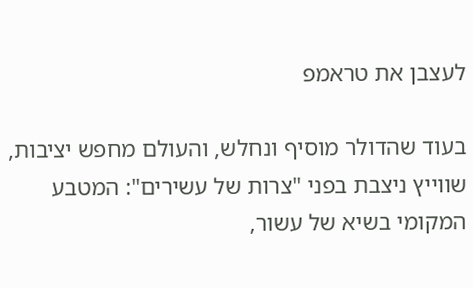לעצבן את טראמפ

בעוד שהדולר מוסיף ונחלש, והעולם מחפש יציבות, שווייץ ניצבת בפני "צרות של עשירים": המטבע המקומי בשיא של עשור,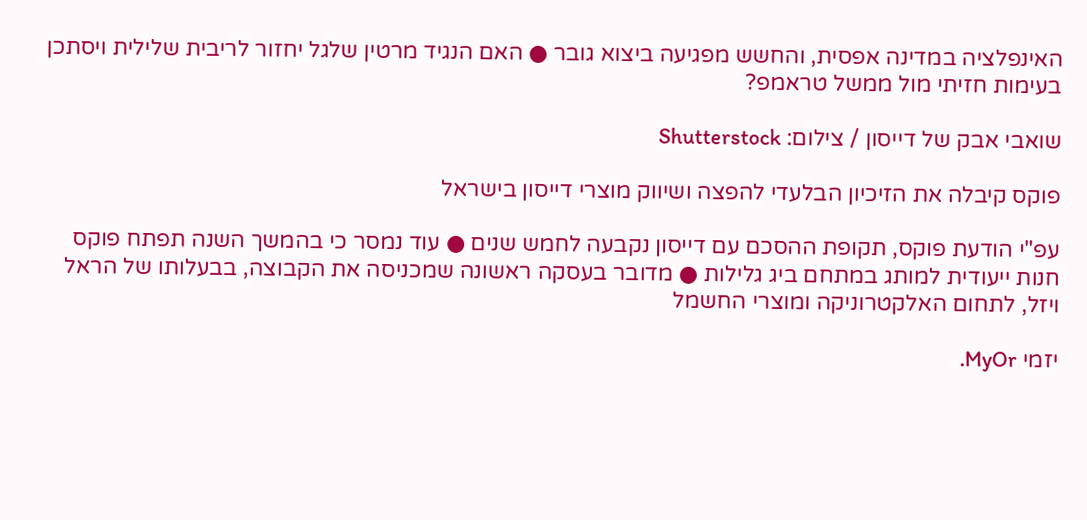האינפלציה במדינה אפסית, והחשש מפגיעה ביצוא גובר ● האם הנגיד מרטין שלגל יחזור לריבית שלילית ויסתכן בעימות חזיתי מול ממשל טראמפ?

שואבי אבק של דייסון / צילום: Shutterstock

פוקס קיבלה את הזיכיון הבלעדי להפצה ושיווק מוצרי דייסון בישראל

עפ"י הודעת פוקס, תקופת ההסכם עם דייסון נקבעה לחמש שנים ● עוד נמסר כי בהמשך השנה תפתח פוקס חנות ייעודית למותג במתחם ביג גלילות ● מדובר בעסקה ראשונה שמכניסה את הקבוצה, בבעלותו של הראל ויזל, לתחום האלקטרוניקה ומוצרי החשמל

יזמי MyOr.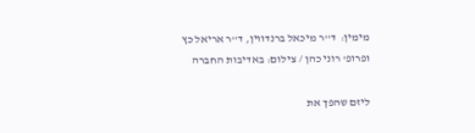מימין:  ד''ר מיכאל ברנדווין, ד''ר אריאל כץ ופרופ' רוני כהן / צילום: באדיבות החברה

ליזם שהפך את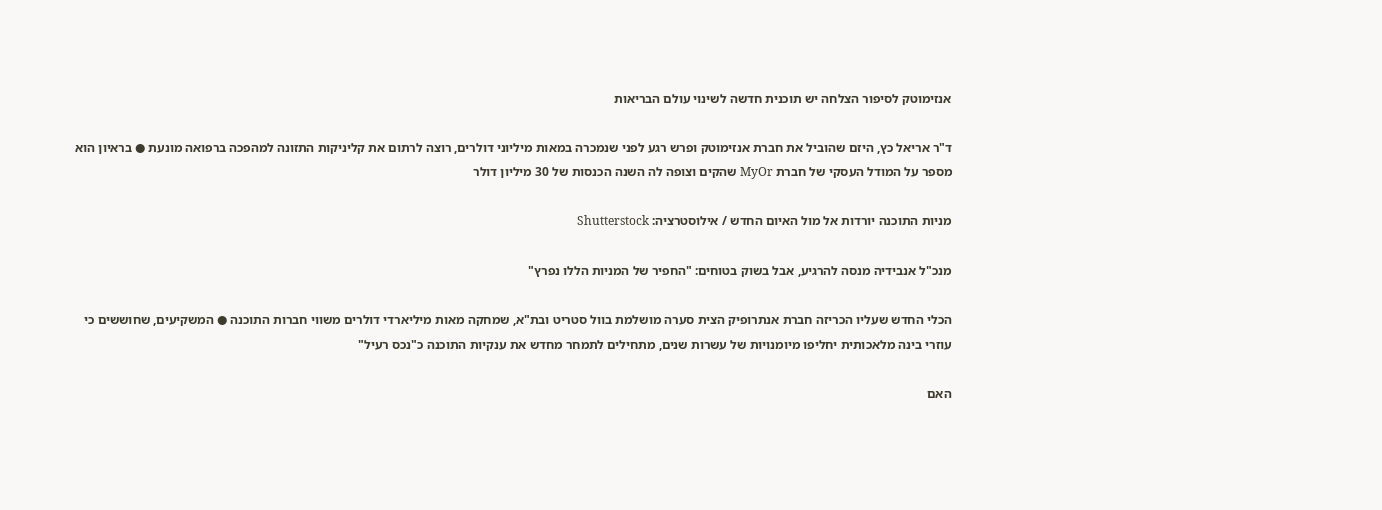אנזימוטק לסיפור הצלחה יש תוכנית חדשה לשינוי עולם הבריאות

ד"ר אריאל כץ, היזם שהוביל את חברת אנזימוטק ופרש רגע לפני שנמכרה במאות מיליוני דולרים, רוצה לרתום את קליניקות התזונה למהפכה ברפואה מונעת ● בראיון הוא מספר על המודל העסקי של חברת MyOr שהקים וצופה לה השנה הכנסות של 30 מיליון דולר

מניות התוכנה יורדות אל מול האיום החדש / אילוסטרציה: Shutterstock

מנכ"ל אנבידיה מנסה להרגיע, אבל בשוק בטוחים: "החפיר של המניות הללו נפרץ"

הכלי החדש שעליו הכריזה חברת אנתרופיק הצית סערה מושלמת בוול סטריט ובת"א, שמחקה מאות מיליארדי דולרים משווי חברות התוכנה ● המשקיעים, שחוששים כי עוזרי בינה מלאכותית יחליפו מיומנויות של עשרות שנים, מתחילים לתמחר מחדש את ענקיות התוכנה כ"נכס רעיל"

האם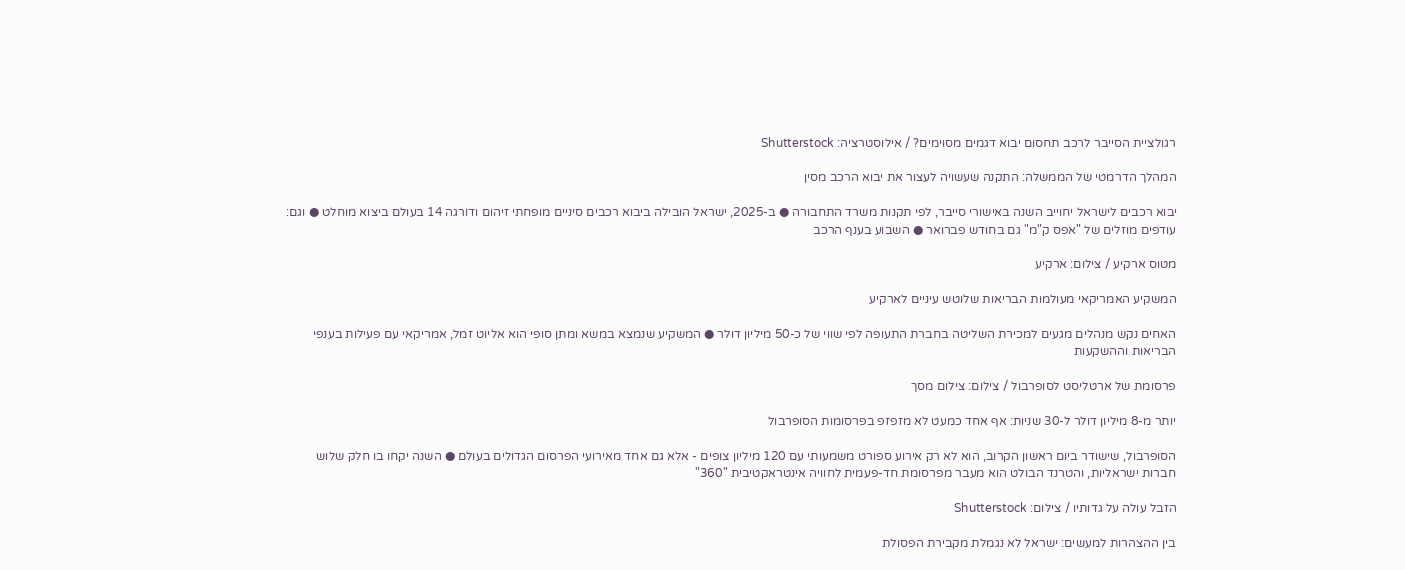רגולציית הסייבר לרכב תחסום יבוא דגמים מסוימים? / אילוסטרציה: Shutterstock

המהלך הדרמטי של הממשלה: התקנה שעשויה לעצור את יבוא הרכב מסין

יבוא רכבים לישראל יחוייב השנה באישורי סייבר, לפי תקנות משרד התחבורה ● ב-2025, ישראל הובילה ביבוא רכבים סיניים מופחתי זיהום ודורגה 14 בעולם ביצוא מוחלט ● וגם: עודפים מוזלים של "אפס ק"מ" גם בחודש פברואר ● השבוע בענף הרכב

מטוס ארקיע / צילום: ארקיע

המשקיע האמריקאי מעולמות הבריאות שלוטש עיניים לארקיע

האחים נקש מנהלים מגעים למכירת השליטה בחברת התעופה לפי שווי של כ-50 מיליון דולר ● המשקיע שנמצא במשא ומתן סופי הוא אליוט זמל, אמריקאי עם פעילות בענפי הבריאות וההשקעות

פרסומת של ארטליסט לסופרבול / צילום: צילום מסך

יותר מ-8 מיליון דולר ל-30 שניות: אף אחד כמעט לא מזפזפ בפרסומות הסופרבול

הסופרבול, שישודר ביום ראשון הקרוב, הוא לא רק אירוע ספורט משמעותי עם 120 מיליון צופים - אלא גם אחד מאירועי הפרסום הגדולים בעולם ● השנה יקחו בו חלק שלוש חברות ישראליות, והטרנד הבולט הוא מעבר מפרסומת חד-פעמית לחוויה אינטראקטיבית "360"

הזבל עולה על גדותיו / צילום: Shutterstock

בין ההצהרות למעשים: ישראל לא נגמלת מקבירת הפסולת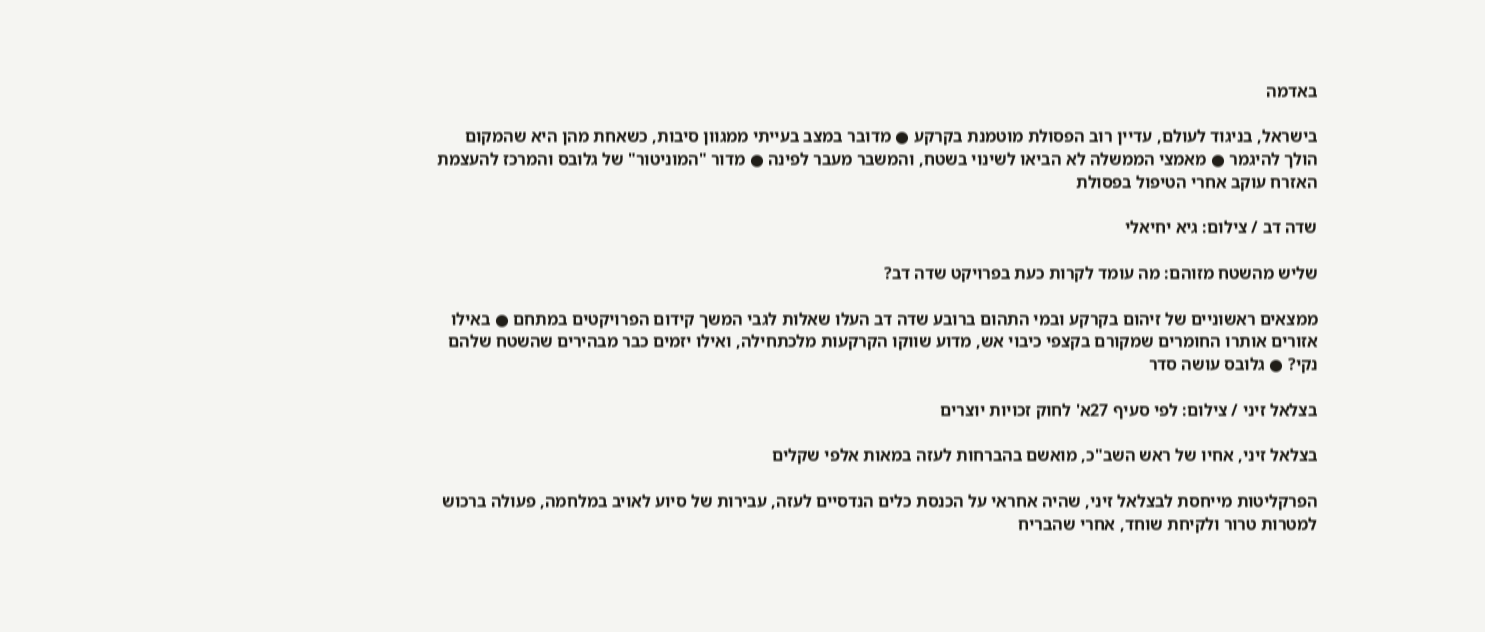באדמה

בישראל, בניגוד לעולם, עדיין רוב הפסולת מוטמנת בקרקע ● מדובר במצב בעייתי ממגוון סיבות, כשאחת מהן היא שהמקום הולך להיגמר ● מאמצי הממשלה לא הביאו לשינוי בשטח, והמשבר מעבר לפינה ● מדור "המוניטור" של גלובס והמרכז להעצמת האזרח עוקב אחרי הטיפול בפסולת

שדה דב / צילום: גיא יחיאלי

שליש מהשטח מזוהם: מה עומד לקרות כעת בפרויקט שדה דב?

ממצאים ראשוניים של זיהום בקרקע ובמי התהום ברובע שדה דב העלו שאלות לגבי המשך קידום הפרויקטים במתחם ● באילו אזורים אותרו החומרים שמקורם בקצפי כיבוי אש, מדוע שווקו הקרקעות מלכתחילה, ואילו יזמים כבר מבהירים שהשטח שלהם נקי? ● גלובס עושה סדר

בצלאל זיני / צילום: לפי סעיף 27א' לחוק זכויות יוצרים

בצלאל זיני, אחיו של ראש השב"כ, מואשם בהברחות לעזה במאות אלפי שקלים

הפרקליטות מייחסת לבצלאל זיני, שהיה אחראי על הכנסת כלים הנדסיים לעזה, עבירות של סיוע לאויב במלחמה, פעולה ברכוש למטרות טרור ולקיחת שוחד, אחרי שהבריח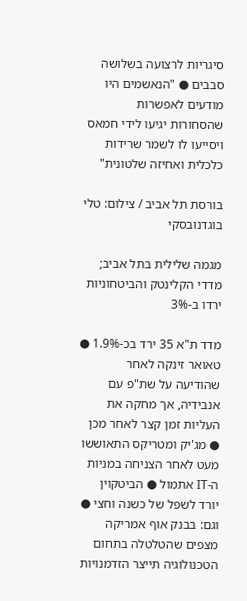סיגריות לרצועה בשלושה סבבים ● "הנאשמים היו מודעים לאפשרות שהסחורות יגיעו לידי חמאס ויסייעו לו לשמר שרידות כלכלית ואחיזה שלטונית"

בורסת תל אביב / צילום: טלי בוגדנובסקי

מגמה שלילית בתל אביב; מדדי הקלינטק והביטחוניות ירדו ב-3%

מדד ת"א 35 ירד בכ-1.9% ● טאואר זינקה לאחר שהודיעה על שת"פ עם אנבידיה, אך מחקה את העליות זמן קצר לאחר מכן ● מג'יק ומטריקס התאוששו מעט לאחר הצניחה במניות ה-IT אתמול ● הביטקוין יורד לשפל של כשנה וחצי ● וגם: בבנק אוף אמריקה מצפים שהטלטלה בתחום הטכנולוגיה תייצר הזדמנויות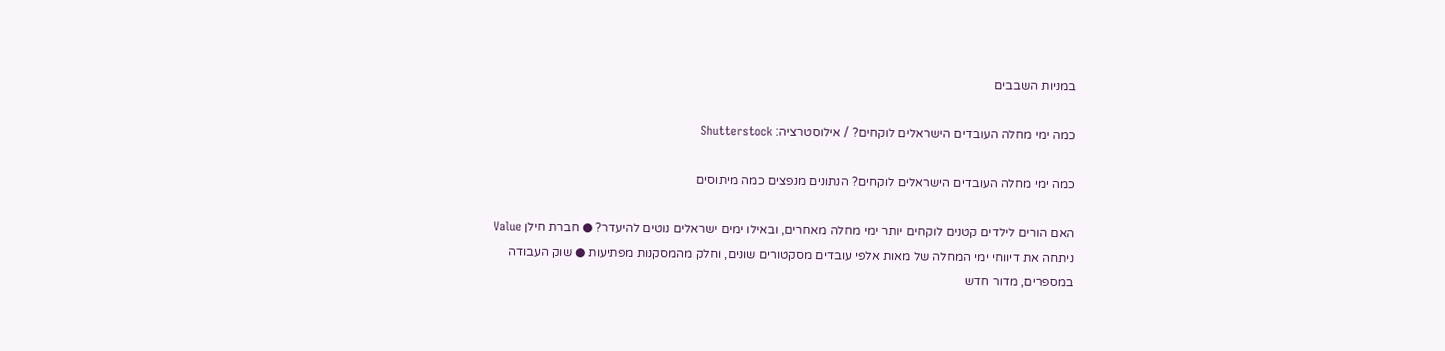במניות השבבים

כמה ימי מחלה העובדים הישראלים לוקחים? / אילוסטרציה: Shutterstock

כמה ימי מחלה העובדים הישראלים לוקחים? הנתונים מנפצים כמה מיתוסים

האם הורים לילדים קטנים לוקחים יותר ימי מחלה מאחרים, ובאילו ימים ישראלים נוטים להיעדר? ● חברת חילן Value ניתחה את דיווחי ימי המחלה של מאות אלפי עובדים מסקטורים שונים, וחלק מהמסקנות מפתיעות ● שוק העבודה במספרים, מדור חדש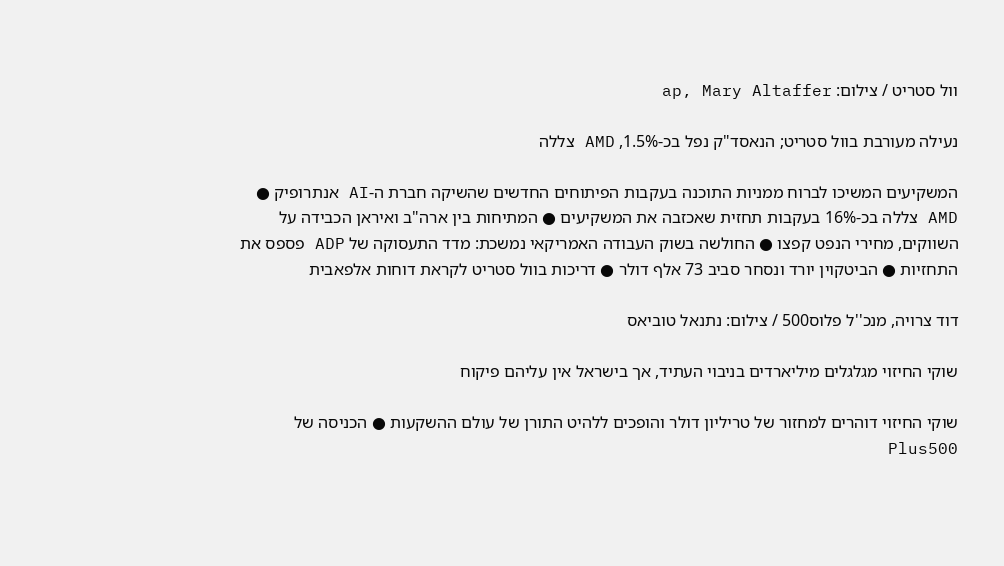וול סטריט / צילום: ap, Mary Altaffer

נעילה מעורבת בוול סטריט; הנאסד"ק נפל בכ-1.5%, AMD צללה

המשקיעים המשיכו לברוח ממניות התוכנה בעקבות הפיתוחים החדשים שהשיקה חברת ה-AI אנתרופיק ● AMD צללה בכ-16% בעקבות תחזית שאכזבה את המשקיעים ● המתיחות בין ארה"ב ואיראן הכבידה על השווקים, מחירי הנפט קפצו ● החולשה בשוק העבודה האמריקאי נמשכת: מדד התעסוקה של ADP פספס את התחזיות ● הביטקוין יורד ונסחר סביב 73 אלף דולר ● דריכות בוול סטריט לקראת דוחות אלפאבית

דוד צרויה, מנכ''ל פלוס500 / צילום: נתנאל טוביאס

שוקי החיזוי מגלגלים מיליארדים בניבוי העתיד, אך בישראל אין עליהם פיקוח

שוקי החיזוי דוהרים למחזור של טריליון דולר והופכים ללהיט התורן של עולם ההשקעות ● הכניסה של Plus500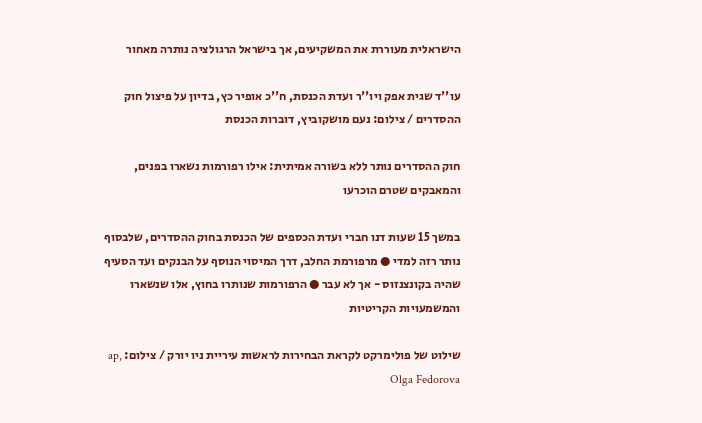הישראלית מעוררת את המשקיעים, אך בישראל הרגולציה נותרה מאחור

עו''ד שגית אפק ויו''ר ועדת הכנסת, ח''כ אופיר כץ, בדיון על פיצול חוק ההסדרים / צילום: נעם מושקוביץ, דוברות הכנסת

חוק ההסדרים נותר ללא בשורה אמיתית: אילו רפורמות נשארו בפנים, והמאבקים שטרם הוכרעו

במשך 15 שעות דנו חברי ועדת הכספים של הכנסת בחוק ההסדרים, שלבסוף נותר רזה למדי ● מרפורמת החלב, דרך המיסוי הנוסף על הבנקים ועד הסעיף שהיה בקונצנזוס - אך לא עבר ● הרפורמות שנותרו בחוץ, אלו שנשארו והמשמעויות הקריטיות

שילוט של פולימרקט לקראת הבחירות לראשות עיריית ניו יורק / צילום: ap, Olga Fedorova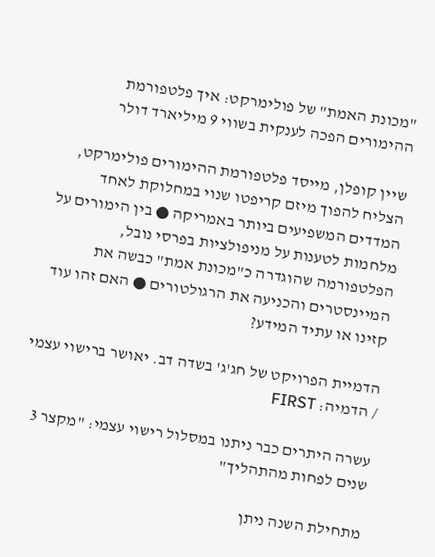"מכונת האמת" של פולימרקט: איך פלטפורמת ההימורים הפכה לענקית בשווי 9 מיליארד דולר

שיין קופלן, מייסד פלטפורמת ההימורים פולימרקט, הצליח להפוך מיזם קריפטו שנוי במחלוקת לאחד המדדים המשפיעים ביותר באמריקה ● בין הימורים על מלחמות לטענות על מניפולציות בפרסי נובל, הפלטפורמה שהוגדרה כ"מכונת אמת" כבשה את המיינסטרים והכניעה את הרגולטורים ● האם זהו עוד קזינו או עתיד המידע?

הדמיית הפרויקט של חג'ג' בשדה דב. יאושר ברישוי עצמי / הדמיה: FIRST

עשרה היתרים כבר ניתנו במסלול רישוי עצמי: "מקצר 3 שנים לפחות מהתהליך"

מתחילת השנה ניתן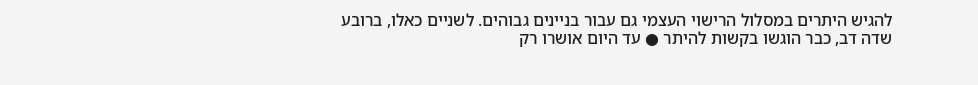להגיש היתרים במסלול הרישוי העצמי גם עבור בניינים גבוהים. לשניים כאלו, ברובע שדה דב, כבר הוגשו בקשות להיתר ● עד היום אושרו רק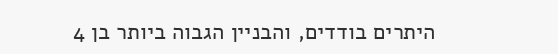היתרים בודדים, והבניין הגבוה ביותר בן 4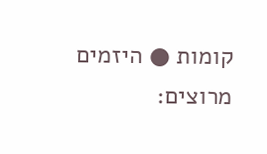קומות ● היזמים מרוצים: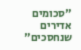"סכומים אדירים שנחסכים"